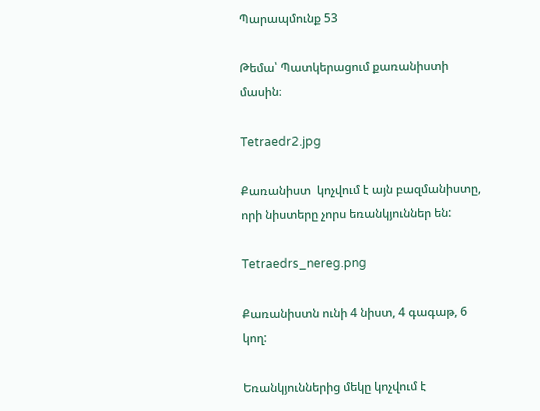Պարապմունք 53

Թեմա՝ Պատկերացում քառանիստի մասին։

Tetraedr2.jpg

Քառանիստ  կոչվում է այն բազմանիստը, որի նիստերը չորս եռանկյուններ են:

Tetraedrs_nereg.png

Քառանիստն ունի 4 նիստ, 4 գագաթ, 6 կող:

Եռանկյուններից մեկը կոչվում է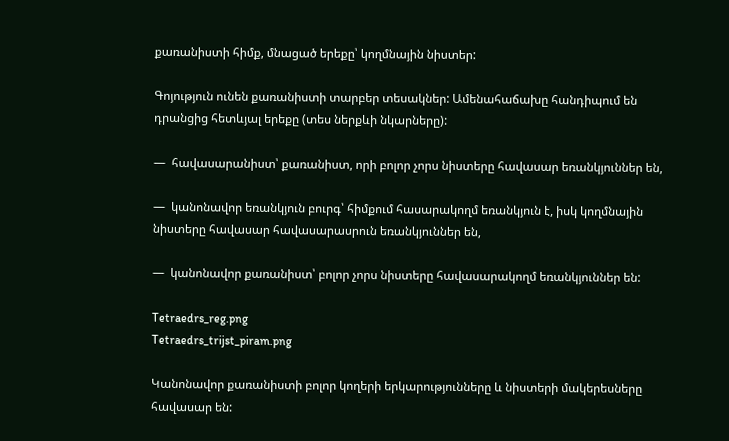քառանիստի հիմք, մնացած երեքը՝ կողմնային նիստեր:

Գոյություն ունեն քառանիստի տարբեր տեսակներ: Ամենահաճախը հանդիպում են դրանցից հետևյալ երեքը (տես ներքևի նկարները):

—  հավասարանիստ՝ քառանիստ, որի բոլոր չորս նիստերը հավասար եռանկյուններ են,

—  կանոնավոր եռանկյուն բուրգ՝ հիմքում հասարակողմ եռանկյուն է, իսկ կողմնային նիստերը հավասար հավասարասրուն եռանկյուններ են,

—  կանոնավոր քառանիստ՝ բոլոր չորս նիստերը հավասարակողմ եռանկյուններ են:

Tetraedrs_reg.png
Tetraedrs_trijst_piram.png

Կանոնավոր քառանիստի բոլոր կողերի երկարությունները և նիստերի մակերեսները հավասար են: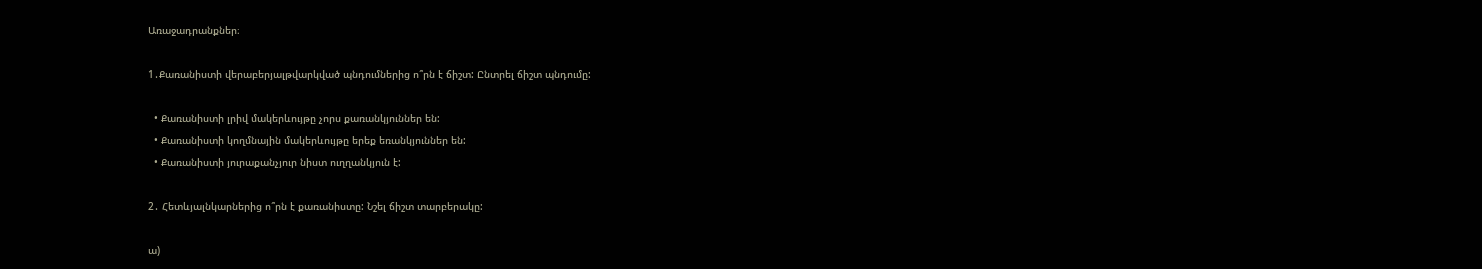Առաջադրանքներ։

1․Քառանիստի վերաբերյալթվարկված պնդումներից ո՞րն է ճիշտ: Ընտրել ճիշտ պնդումը:

  • Քառանիստի լրիվ մակերևույթը չորս քառանկյուններ են:
  • Քառանիստի կողմնային մակերևույթը երեք եռանկյուններ են:
  • Քառանիստի յուրաքանչյուր նիստ ուղղանկյուն է:

2․ Հետևյալնկարներից ո՞րն է քառանիստը: Նշել ճիշտ տարբերակը:

ա)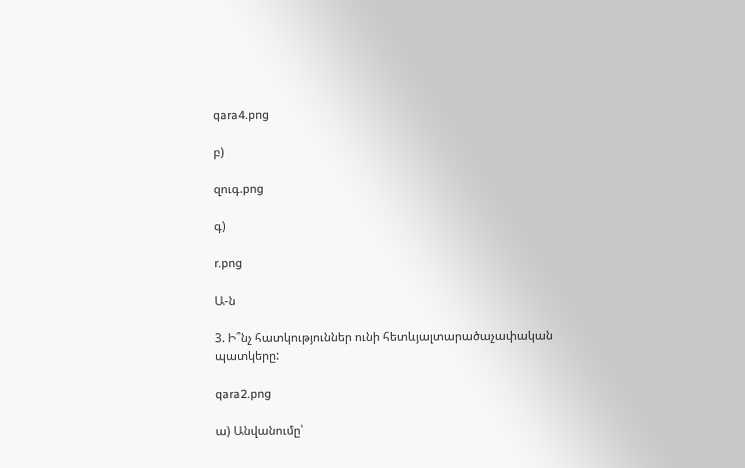qara4.png

բ)

զուգ.png

գ)

r.png

Ա-ն

3. Ի՞նչ հատկություններ ունի հետևյալտարածաչափական պատկերը:

qara2.png

ա) Անվանումը՝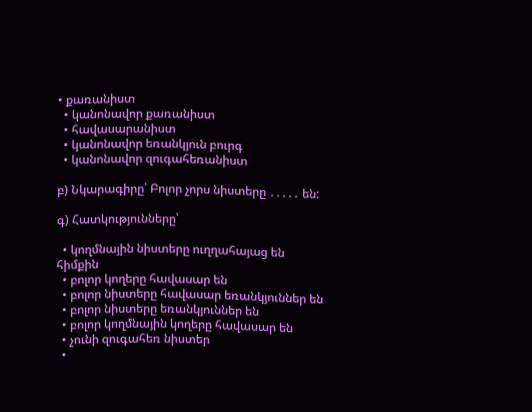• քառանիստ
  • կանոնավոր քառանիստ
  • հավասարանիստ
  • կանոնավոր եռանկյուն բուրգ
  • կանոնավոր զուգահեռանիստ

բ) Նկարագիրը՝ Բոլոր չորս նիստերը ․․․․․ են:

գ) Հատկությունները՝

  • կողմնային նիստերը ուղղահայաց են հիմքին
  • բոլոր կողերը հավասար են
  • բոլոր նիստերը հավասար եռանկյուններ են
  • բոլոր նիստերը եռանկյուններ են
  • բոլոր կողմնային կողերը հավասար են
  • չունի զուգահեռ նիստեր
  •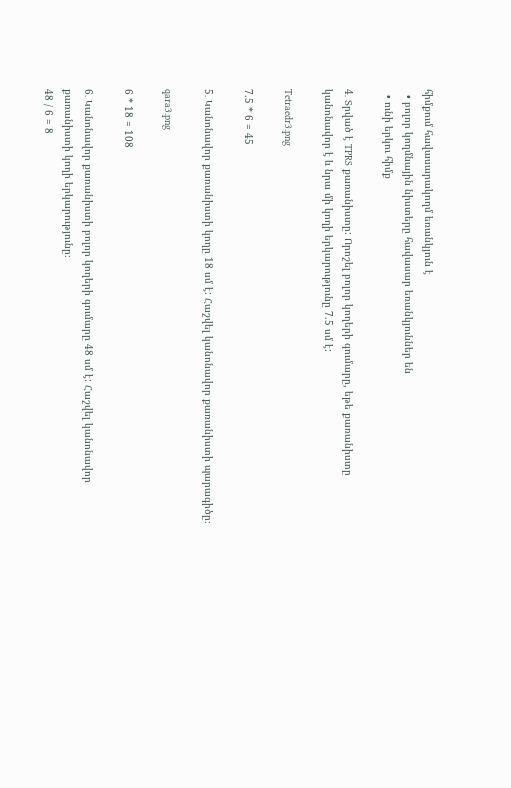հիմքում հավասարակողմ եռանկյուն է
  • բոլոր կողմնային նիստերը հավասար եռանկյուններ են
  • ունի երկու հիմք

4․ Տրված է TPRS քառանիստը: Որոշել բոլոր կողերի գումարը, եթե քառանիստը կանոնավոր է և նրա մի կողի երկարությունը 7.5 սմ է:

Tetraedr3.png

7.5 * 6 = 45

5․ Կանոնավոր քառանիստի կողը 18 սմ է: Հաշվել կանոնավոր քառանիստի պարագիծը։

qara3.png

6 * 18 = 108

6․ Կանոնավոր քառանիստի բոլոր կողերի գումարը 48 սմ է: Հաշվել կանոնավոր քառանիստի կողի երկարությունը։
48 / 6 = 8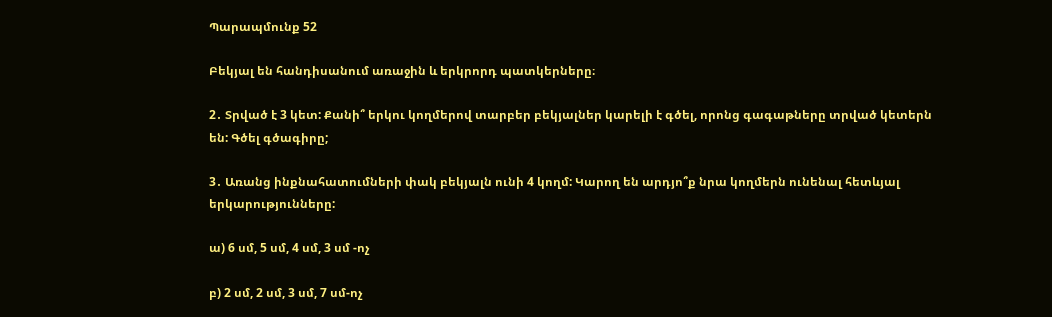Պարապմունք 52

Բեկյալ են հանդիսանում առաջին և երկրորդ պատկերները։

2․ Տրված է 3 կետ: Քանի՞ երկու կողմերով տարբեր բեկյալներ կարելի է գծել, որոնց գագաթները տրված կետերն են: Գծել գծագիրը;

3․ Առանց ինքնահատումների փակ բեկյալն ունի 4 կողմ: Կարող են արդյո՞ք նրա կողմերն ունենալ հետևյալ երկարությունները:

ա) 6 սմ, 5 սմ, 4 սմ, 3 սմ -ոչ

բ) 2 սմ, 2 սմ, 3 սմ, 7 սմ-ոչ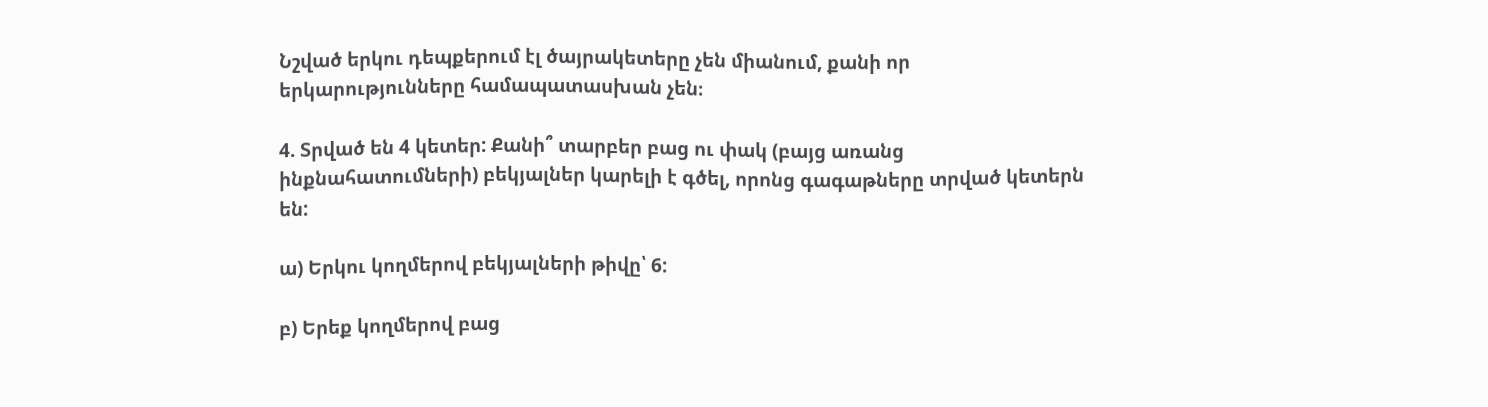Նշված երկու դեպքերում էլ ծայրակետերը չեն միանում, քանի որ երկարությունները համապատասխան չեն։

4. Տրված են 4 կետեր: Քանի՞ տարբեր բաց ու փակ (բայց առանց ինքնահատումների) բեկյալներ կարելի է գծել, որոնց գագաթները տրված կետերն են:

ա) Երկու կողմերով բեկյալների թիվը՝ 6:

բ) Երեք կողմերով բաց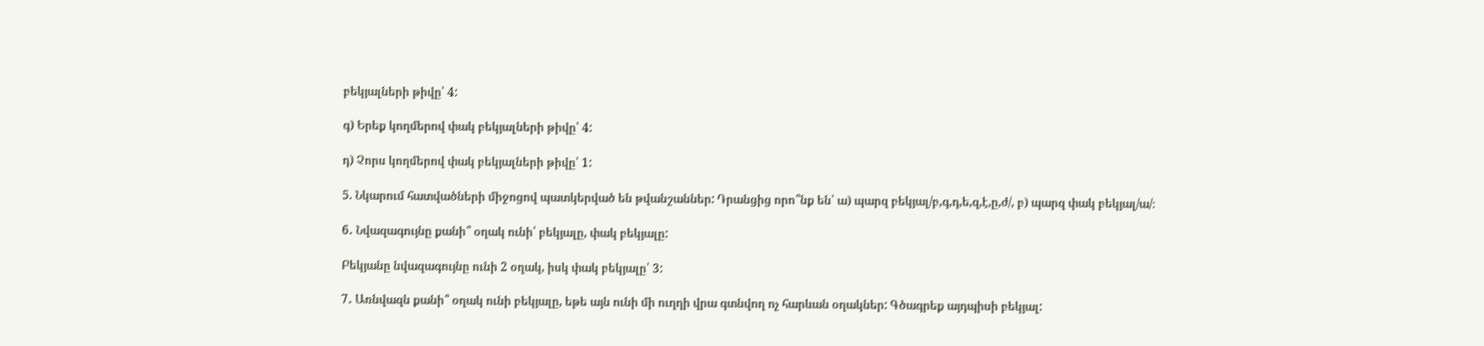բեկյալների թիվը՝ 4:

գ) Երեք կողմերով փակ բեկյալների թիվը՝ 4:

դ) Չորս կողմերով փակ բեկյալների թիվը՝ 1:

5. Նկարում հատվածների միջոցով պատկերված են թվանշաններ: Դրանցից որո՞նք են՝ ա) պարզ բեկյալ/բ,գ,դ,ե,զ,է,ը,ժ/, բ) պարզ փակ բեկյալ/ա/։

6․ Նվազագույնը քանի՞ օղակ ունի՝ բեկյալը, փակ բեկյալը:

Բեկյանը նվազագույնը ունի 2 օղակ, իսկ փակ բեկյալը՝ 3:

7․ Առնվազն քանի՞ օղակ ունի բեկյալը, եթե այն ունի մի ուղղի վրա գտնվող ոչ հարևան օղակներ: Գծագրեք այդպիսի բեկյալ: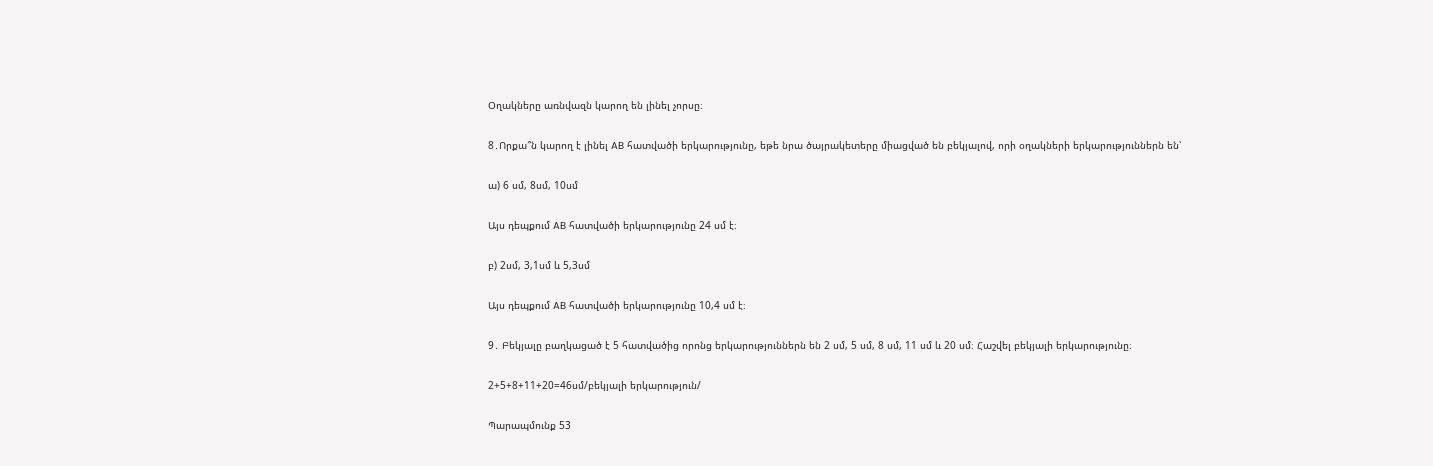Օղակները առնվազն կարող են լինել չորսը։

8․Որքա՞ն կարող է լինել AB հատվածի երկարությունը, եթե նրա ծայրակետերը միացված են բեկյալով, որի օղակների երկարություններն են՝

ա) 6 սմ, 8սմ, 10սմ

Այս դեպքում AB հատվածի երկարությունը 24 սմ է։

բ) 2սմ, 3,1սմ և 5,3սմ

Այս դեպքում AB հատվածի երկարությունը 10,4 սմ է։

9․ Բեկյալը բաղկացած է 5 հատվածից որոնց երկարություններն են 2 սմ, 5 սմ, 8 սմ, 11 սմ և 20 սմ։ Հաշվել բեկյալի երկարությունը։

2+5+8+11+20=46սմ/բեկյալի երկարություն/

Պարապմունք 53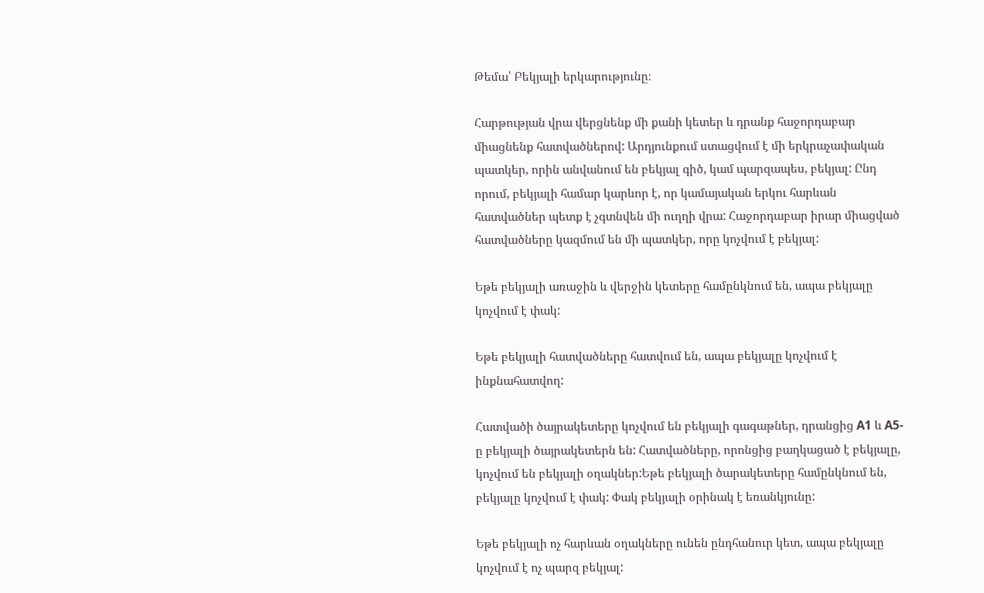Թեմա՝ Բեկյալի երկարությունը։

Հարթության վրա վերցնենք մի քանի կետեր և դրանք հաջորդաբար միացնենք հատվածներով: Արդյունքում ստացվում է մի երկրաչափական պատկեր, որին անվանում են բեկյալ գիծ, կամ պարզապես, բեկյալ: Ընդ որում, բեկյալի համար կարևոր է, որ կամայական երկու հարևան հատվածներ պետք է չգտնվեն մի ուղղի վրա: Հաջորդաբար իրար միացված հատվածները կազմում են մի պատկեր, որը կոչվում է բեկյալ:

Եթե բեկյալի առաջին և վերջին կետերը համընկնում են, ապա բեկյալը կոչվում է փակ:

Եթե բեկյալի հատվածները հատվում են, ապա բեկյալը կոչվում է ինքնահատվող:

Հատվածի ծայրակետերը կոչվում են բեկյալի գագաթներ, դրանցից A1 և A5-ը բեկյալի ծայրակետերն են: Հատվածները, որոնցից բաղկացած է բեկյալը, կոչվում են բեկյալի օղակներ:Եթե բեկյալի ծարակետերը համընկնում են, բեկյալը կոչվում է փակ: Փակ բեկյալի օրինակ է եռանկյունը:

Եթե բեկյալի ոչ հարևան օղակները ունեն ընդհանուր կետ, ապա բեկյալը կոչվում է ոչ պարզ բեկյալ: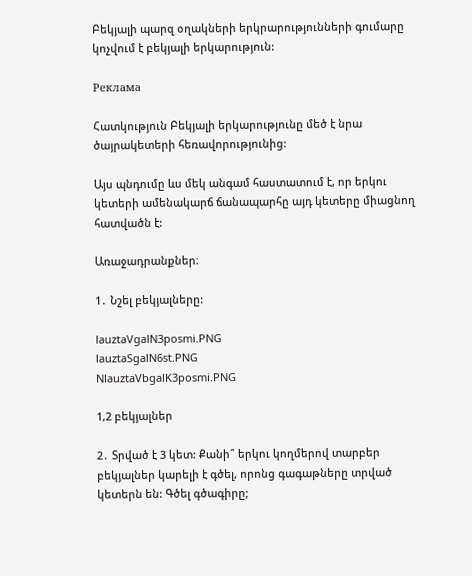Բեկյալի պարզ օղակների երկրարությունների գումարը կոչվում է բեկյալի երկարություն:

Реклама

Հատկություն Բեկյալի երկարությունը մեծ է նրա ծայրակետերի հեռավորությունից:

Այս պնդումը ևս մեկ անգամ հաստատում է, որ երկու կետերի ամենակարճ ճանապարհը այդ կետերը միացնող հատվածն է:

Առաջադրանքներ։

1․ Նշել բեկյալները:

lauztaVgalN3posmi.PNG
lauztaSgalN6st.PNG
NlauztaVbgalK3posmi.PNG

1,2 բեկյալներ

2․ Տրված է 3 կետ: Քանի՞ երկու կողմերով տարբեր բեկյալներ կարելի է գծել, որոնց գագաթները տրված կետերն են: Գծել գծագիրը;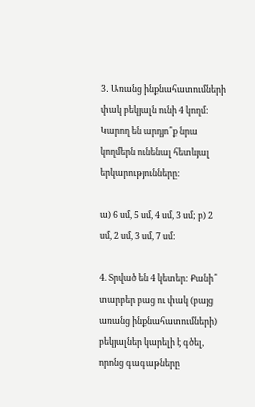3․ Առանց ինքնահատումների փակ բեկյալն ունի 4 կողմ: Կարող են արդյո՞ք նրա կողմերն ունենալ հետևյալ երկարությունները:

ա) 6 սմ, 5 սմ, 4 սմ, 3 սմ; բ) 2 սմ, 2 սմ, 3 սմ, 7 սմ:

4. Տրված են 4 կետեր: Քանի՞ տարբեր բաց ու փակ (բայց առանց ինքնահատումների) բեկյալներ կարելի է գծել, որոնց գագաթները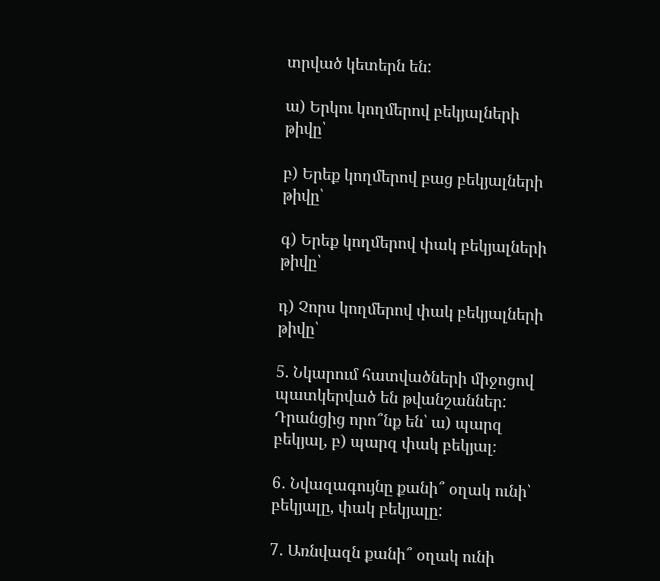տրված կետերն են:

ա) Երկու կողմերով բեկյալների թիվը՝

բ) Երեք կողմերով բաց բեկյալների թիվը՝

գ) Երեք կողմերով փակ բեկյալների թիվը՝

դ) Չորս կողմերով փակ բեկյալների թիվը՝

5. Նկարում հատվածների միջոցով պատկերված են թվանշաններ: Դրանցից որո՞նք են՝ ա) պարզ բեկյալ, բ) պարզ փակ բեկյալ։

6․ Նվազագույնը քանի՞ օղակ ունի՝ բեկյալը, փակ բեկյալը:

7․ Առնվազն քանի՞ օղակ ունի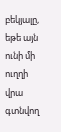բեկյալը, եթե այն ունի մի ուղղի վրա գտնվող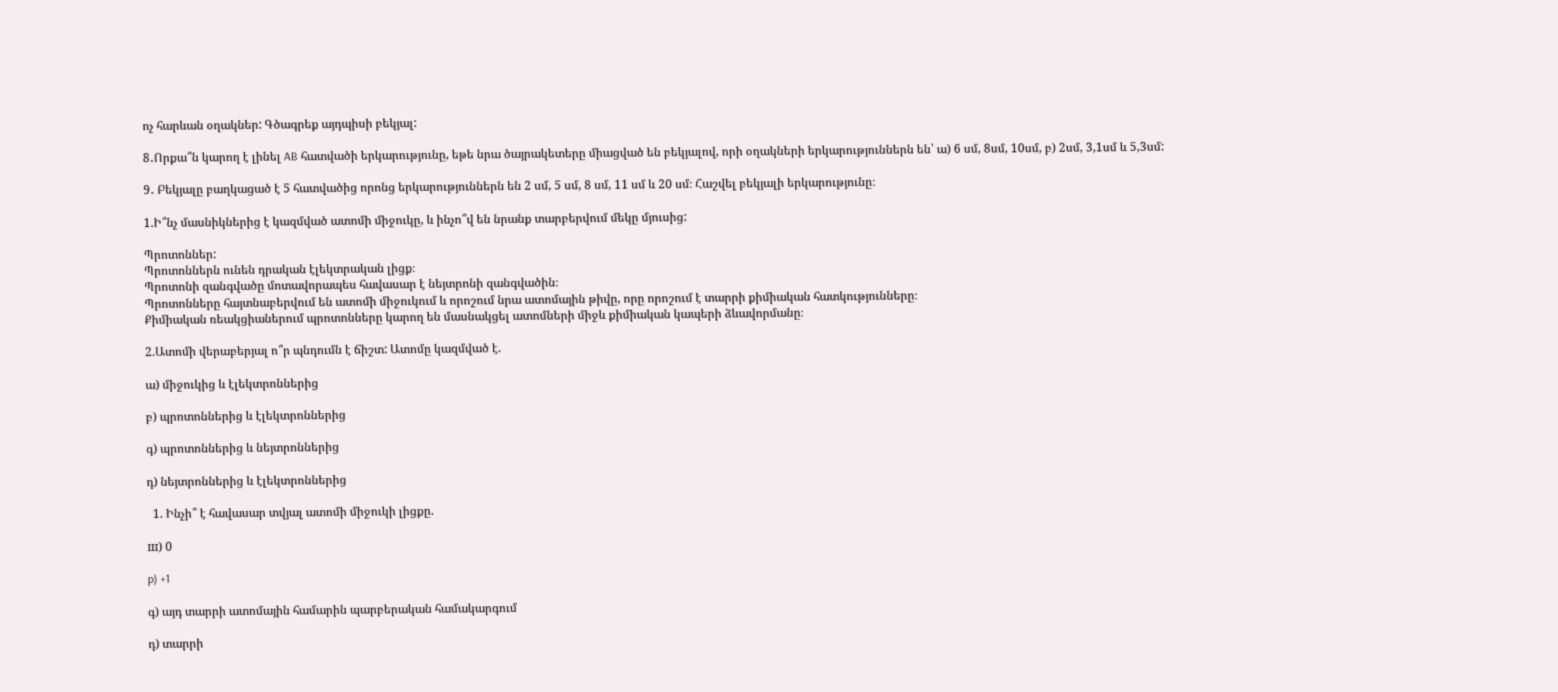ոչ հարևան օղակներ: Գծագրեք այդպիսի բեկյալ:

8․Որքա՞ն կարող է լինել AB հատվածի երկարությունը, եթե նրա ծայրակետերը միացված են բեկյալով, որի օղակների երկարություններն են՝ ա) 6 սմ, 8սմ, 10սմ, բ) 2սմ, 3,1սմ և 5,3սմ:

9․ Բեկյալը բաղկացած է 5 հատվածից որոնց երկարություններն են 2 սմ, 5 սմ, 8 սմ, 11 սմ և 20 սմ։ Հաշվել բեկյալի երկարությունը։

1.Ի՞նչ մասնիկներից է կազմված ատոմի միջուկը, և ինչո՞վ են նրանք տարբերվում մեկը մյուսից:

Պրոտոններ:
Պրոտոններն ունեն դրական էլեկտրական լիցք։
Պրոտոնի զանգվածը մոտավորապես հավասար է նեյտրոնի զանգվածին։
Պրոտոնները հայտնաբերվում են ատոմի միջուկում և որոշում նրա ատոմային թիվը, որը որոշում է տարրի քիմիական հատկությունները։
Քիմիական ռեակցիաներում պրոտոնները կարող են մասնակցել ատոմների միջև քիմիական կապերի ձևավորմանը։

2.Ատոմի վերաբերյալ ո՞ր պնդումն է ճիշտ: Ատոմը կազմված է.

ա) միջուկից և էլեկտրոններից

բ) պրոտոններից և էլեկտրոններից

գ) պրոտոններից և նեյտրոններից

դ) նեյտրոններից և էլեկտրոններից

  1. Ինչի՞ է հավասար տվյալ ատոմի միջուկի լիցքը.

ш) 0

p) +1

գ) այդ տարրի ատոմային համարին պարբերական համակարգում

դ) տարրի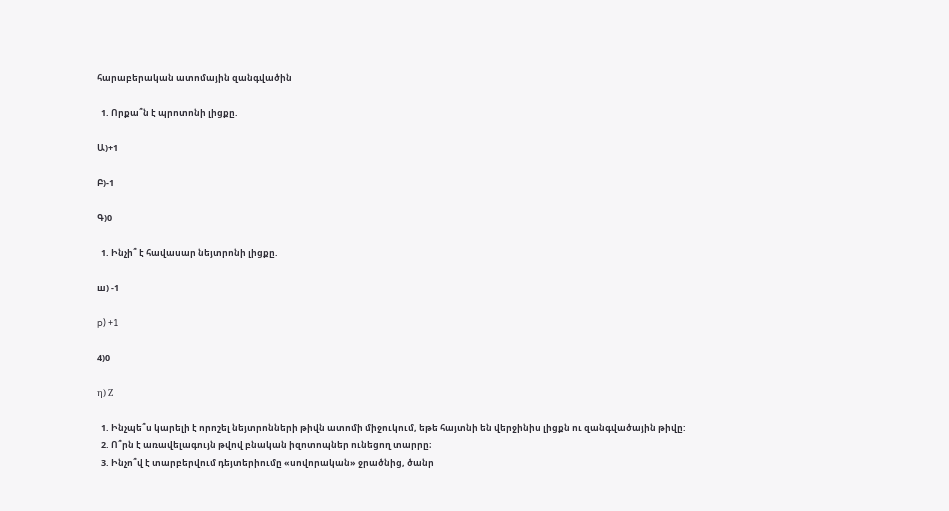հարաբերական ատոմային զանգվածին

  1. Որքա՞ն է պրոտոնի լիցքը.

Ա)+1

Բ)-1

Գ)0

  1. Ինչի՞ է հավասար նեյտրոնի լիցքը.

ш) -1

p) +1

4)0

η) Ζ

  1. Ինչպե՞ս կարելի է որոշել նեյտրոնների թիվն ատոմի միջուկում, եթե հայտնի են վերջինիս լիցքն ու զանգվածային թիվը:
  2. Ո՞րն է առավելագույն թվով բնական իզոտոպներ ունեցող տարրը։
  3. Ինչո՞վ է տարբերվում դեյտերիումը «սովորական» ջրածնից, ծանր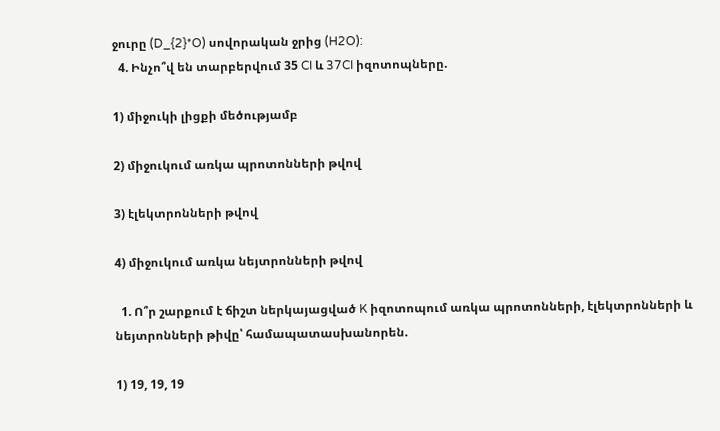ջուրը (D_{2}*O) սովորական ջրից (H2O):
  4. Ինչո՞վ են տարբերվում 35 CI և 37CI իզոտոպները.

1) միջուկի լիցքի մեծությամբ

2) միջուկում առկա պրոտոնների թվով

3) էլեկտրոնների թվով

4) միջուկում առկա նեյտրոնների թվով

  1. Ո՞ր շարքում է ճիշտ ներկայացված K իզոտոպում առկա պրոտոնների, էլեկտրոնների և նեյտրոնների թիվը՝ համապատասխանորեն.

1) 19, 19, 19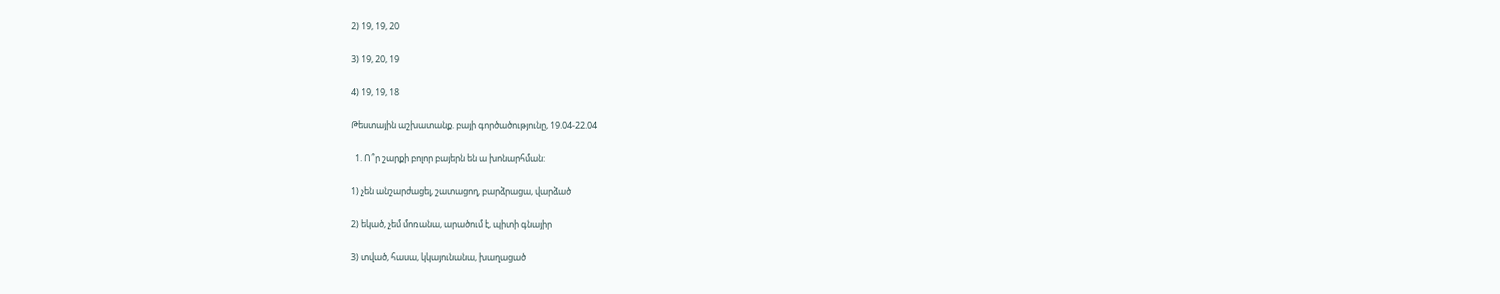2) 19, 19, 20

3) 19, 20, 19

4) 19, 19, 18

Թեստային աշխատանք. բայի գործածությունը, 19.04-22.04

  1. Ո՞ր շարքի բոլոր բայերն են ա խոնարհման:

1) չեն անշարժացել, շատացող, բարձրացա, վարձած

2) եկած, չեմ մոռանա, արածում է, պիտի գնայիր

3) տված, հասա, կկայունանա, խաղացած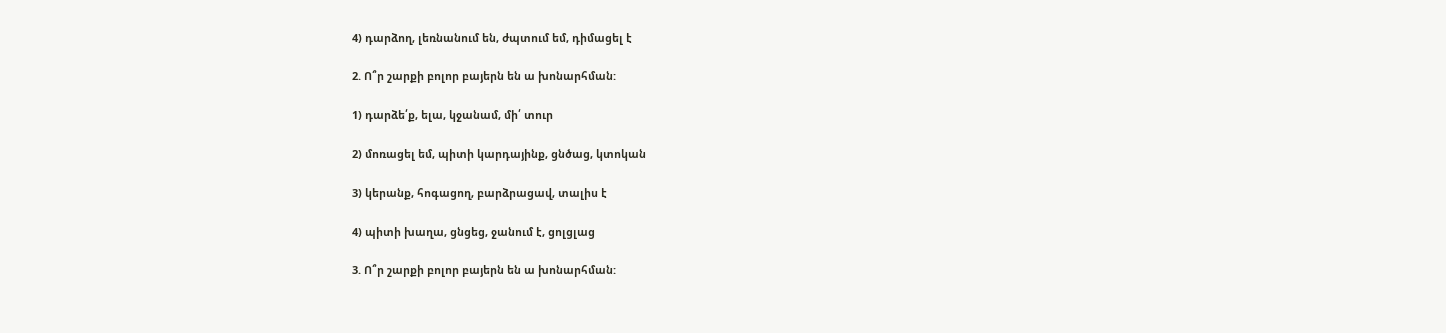4) դարձող, լեռնանում են, ժպտում եմ, դիմացել է

2. Ո՞ր շարքի բոլոր բայերն են ա խոնարհման:

1) դարձե՛ք, ելա, կջանամ, մի՛ տուր

2) մոռացել եմ, պիտի կարդայինք, ցնծաց, կտոկան

3) կերանք, հոգացող, բարձրացավ, տալիս է

4) պիտի խաղա, ցնցեց, ջանում է, ցոլցլաց

3. Ո՞ր շարքի բոլոր բայերն են ա խոնարհման: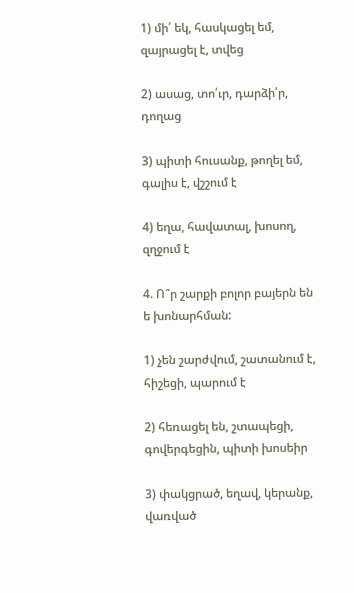1) մի՛ եկ, հասկացել եմ, զայրացել է, տվեց

2) ասաց, տո՛ւր, դարձի՛ր, դողաց

3) պիտի հուսանք, թողել եմ, գալիս է, վշշում է

4) եղա, հավատալ, խոսող, զղջում է

4. Ո՞ր շարքի բոլոր բայերն են ե խոնարհման:

1) չեն շարժվում, շատանում է, հիշեցի, պարում է

2) հեռացել են, շտապեցի, գովերգեցին, պիտի խոսեիր

3) փակցրած, եղավ, կերանք, վառված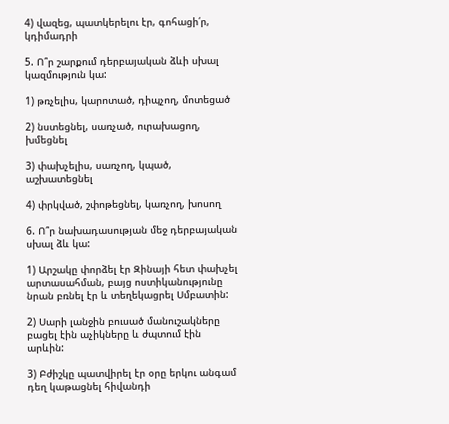4) վազեց, պատկերելու էր, գոհացի՛ր, կդիմադրի

5. Ո՞ր շարքում դերբայական ձևի սխալ կազմություն կա:

1) թռչելիս, կարոտած, դիպչող, մոտեցած

2) նստեցնել, սառչած, ուրախացող, խմեցնել

3) փախչելիս, սառչող, կպած, աշխատեցնել

4) փրկված, շփոթեցնել, կառչող, խոսող

6. Ո՞ր նախադասության մեջ դերբայական սխալ ձև կա:

1) Արշակը փորձել էր Զինայի հետ փախչել արտասահման, բայց ոստիկանությունը նրան բռնել էր և տեղեկացրել Սմբատին:

2) Սարի լանջին բուսած մանուշակները բացել էին աչիկները և ժպտում էին արևին:

3) Բժիշկը պատվիրել էր օրը երկու անգամ դեղ կաթացնել հիվանդի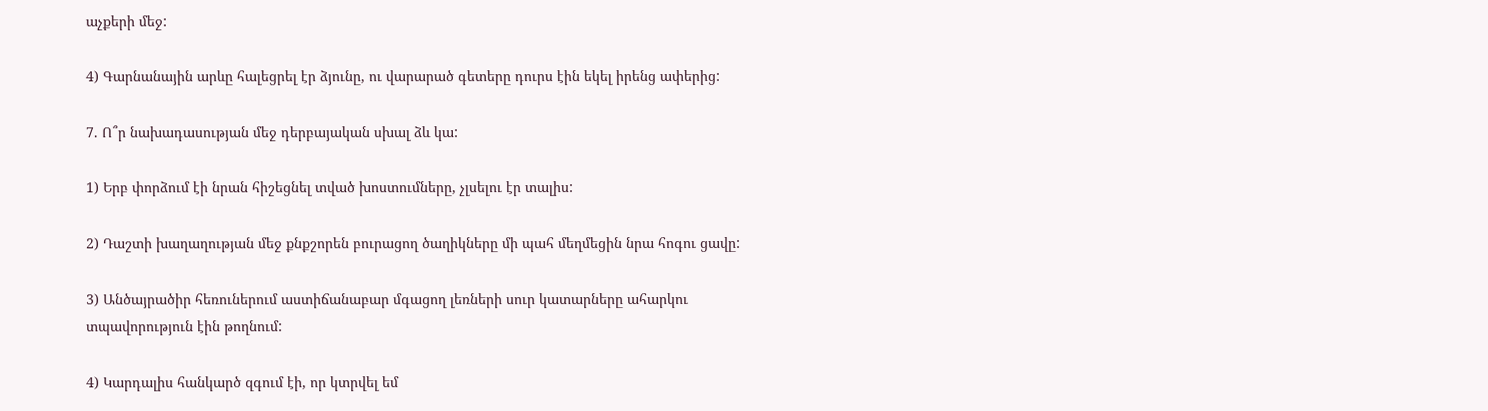աչքերի մեջ:

4) Գարնանային արևը հալեցրել էր ձյունը, ու վարարած գետերը դուրս էին եկել իրենց ափերից:

7. Ո՞ր նախադասության մեջ դերբայական սխալ ձև կա:

1) Երբ փորձում էի նրան հիշեցնել տված խոստումները, չլսելու էր տալիս:

2) Դաշտի խաղաղության մեջ քնքշորեն բուրացող ծաղիկները մի պահ մեղմեցին նրա հոգու ցավը:

3) Անծայրածիր հեռուներում աստիճանաբար մգացող լեռների սուր կատարները ահարկու տպավորություն էին թողնում:

4) Կարդալիս հանկարծ զգում էի, որ կտրվել եմ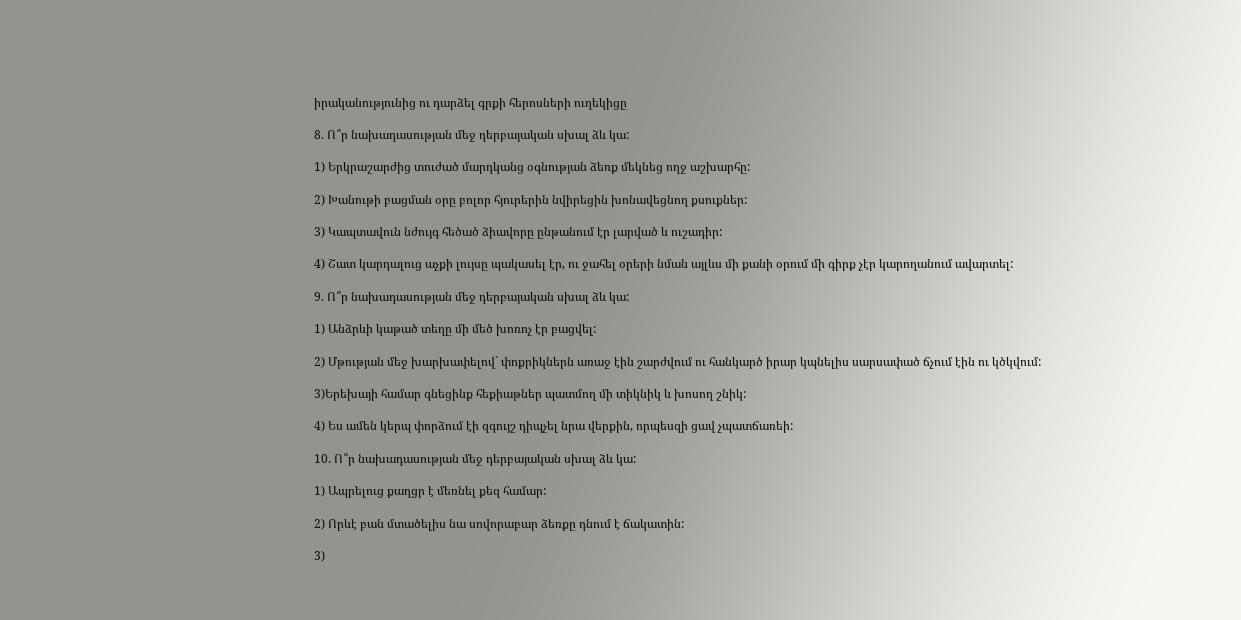իրականությունից ու դարձել գրքի հերոսների ուղեկիցը

8. Ո՞ր նախադասության մեջ դերբայական սխալ ձև կա:

1) Երկրաշարժից տուժած մարդկանց օգնության ձեռք մեկնեց ողջ աշխարհը:

2) Խանութի բացման օրը բոլոր հյուրերին նվիրեցին խոնավեցնող քսուքներ:

3) Կապտավուն նժույգ հեծած ձիավորը ընթանում էր լարված և ուշադիր:

4) Շատ կարդալուց աչքի լույսը պակասել էր, ու ջահել օրերի նման այլևս մի քանի օրում մի գիրք չէր կարողանում ավարտել:

9. Ո՞ր նախադասության մեջ դերբայական սխալ ձև կա:

1) Անձրևի կաթած տեղը մի մեծ խոռոչ էր բացվել:

2) Մթության մեջ խարխափելով` փոքրիկներն առաջ էին շարժվում ու հանկարծ իրար կպնելիս սարսափած ճչում էին ու կծկվում:

3)Երեխայի համար գնեցինք հեքիաթներ պատմող մի տիկնիկ և խոսող շնիկ:

4) Ես ամեն կերպ փորձում էի զգույշ դիպչել նրա վերքին, որպեսզի ցավ չպատճառեի:

10. Ո՞ր նախադասության մեջ դերբայական սխալ ձև կա:

1) Ապրելուց քաղցր է մեռնել քեզ համար:

2) Որևէ բան մտածելիս նա սովորաբար ձեռքը դնում է ճակատին:

3)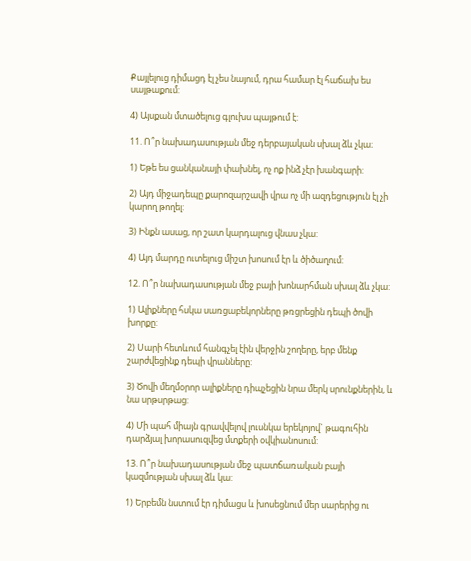Քայլելուց դիմացդ էլ չես նայում, դրա համար էլ հաճախ ես սայթաքում:

4) Այսքան մտածելուց գլուխս պայթում է:

11. Ո՞ր նախադասության մեջ դերբայական սխալ ձև չկա։

1) Եթե ես ցանկանայի փախնել, ոչ ոք ինձ չէր խանգարի:

2) Այդ միջադեպը քարոզարշավի վրա ոչ մի ազդեցություն էլ չի կարող թողել:

3) Ինքն ասաց, որ շատ կարդալուց վնաս չկա:

4) Այդ մարդը ուտելուց միշտ խոսում էր և ծիծաղում:

12. Ո՞ր նախադասության մեջ բայի խոնարհման սխալ ձև չկա:

1) Ալիքները հսկա սառցաբեկորները թռցրեցին դեպի ծովի խորքը:

2) Սարի հետևում հանգչել էին վերջին շողերը, երբ մենք շարժվեցինք դեպի վրանները:

3) Ծովի մեղմօրոր ալիքները դիպչեցին նրա մերկ սրունքներին, և նա սրթսրթաց:

4) Մի պահ միայն գրավվելով լուսնկա երեկոյով` թագուհին դարձյալ խորասուզվեց մտքերի օվկիանոսում:

13. Ո՞ր նախադասության մեջ պատճառական բայի կազմության սխալ ձև կա:

1) Երբեմն նստում էր դիմացս և խոսեցնում մեր սարերից ու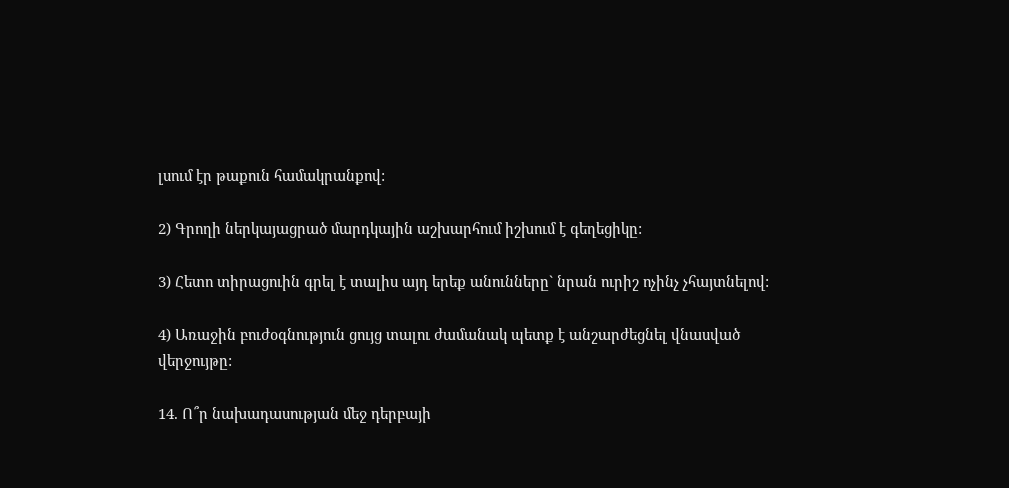լսում էր թաքուն համակրանքով:

2) Գրողի ներկայացրած մարդկային աշխարհում իշխում է գեղեցիկը:

3) Հետո տիրացուին գրել է տալիս այդ երեք անունները` նրան ուրիշ ոչինչ չհայտնելով:

4) Առաջին բուժօգնություն ցույց տալու ժամանակ պետք է անշարժեցնել վնասված վերջույթը:

14. Ո՞ր նախադասության մեջ դերբայի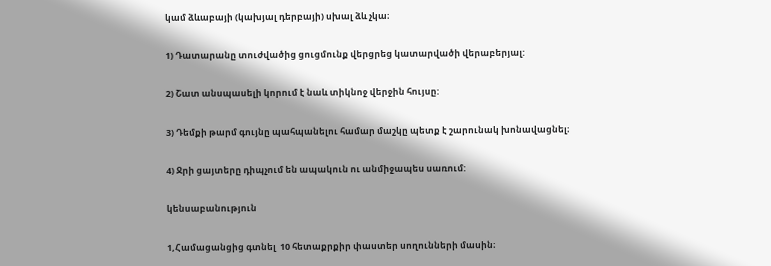կամ ձևաբայի (կախյալ դերբայի) սխալ ձև չկա։

1) Դատարանը տուժվածից ցուցմունք վերցրեց կատարվածի վերաբերյալ:

2) Շատ անսպասելի կորում է նաև տիկնոջ վերջին հույսը:

3) Դեմքի թարմ գույնը պահպանելու համար մաշկը պետք է շարունակ խոնավացնել։

4) Ջրի ցայտերը դիպչում են ապակուն ու անմիջապես սառում:

կենսաբանություն

1,Համացանցից գտնել  10 հետաքրքիր փաստեր սողունների մասին։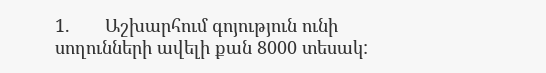1.       Աշխարհում գոյություն ունի սողունների ավելի քան 8000 տեսակ: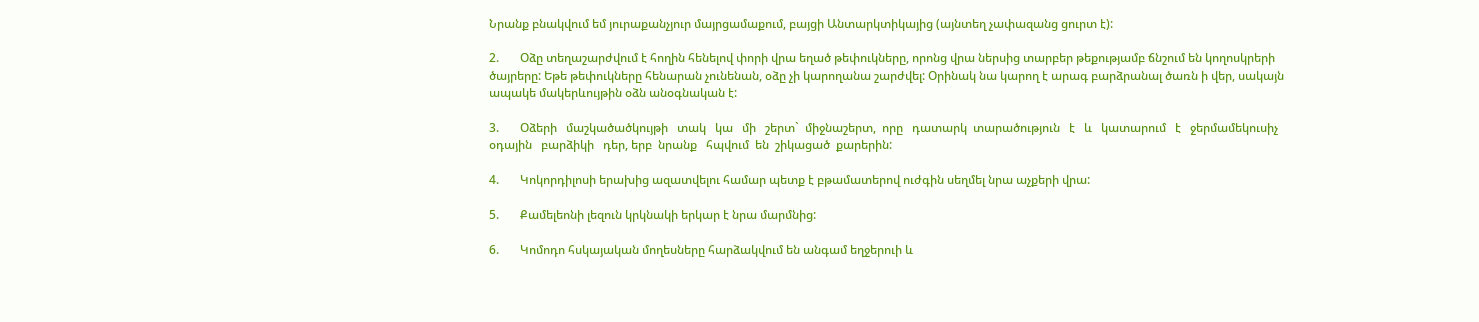Նրանք բնակվում եմ յուրաքանչյուր մայրցամաքում, բայցի Անտարկտիկայից (այնտեղ չափազանց ցուրտ է):

2.       Օձը տեղաշարժվում է հողին հենելով փորի վրա եղած թեփուկները, որոնց վրա ներսից տարբեր թեքությամբ ճնշում են կողոսկրերի ծայրերը: Եթե թեփուկները հենարան չունենան, օձը չի կարողանա շարժվել: Օրինակ նա կարող է արագ բարձրանալ ծառն ի վեր, սակայն ապակե մակերևույթին օձն անօգնական է:

3.       Օձերի   մաշկածածկույթի   տակ   կա   մի   շերտ`  միջնաշերտ,  որը   դատարկ  տարածություն   է   և   կատարում   է   ջերմամեկուսիչ   օդային   բարձիկի   դեր, երբ  նրանք   հպվում  են  շիկացած  քարերին:

4.       Կոկորդիլոսի երախից ազատվելու համար պետք է բթամատերով ուժգին սեղմել նրա աչքերի վրա:

5.       Քամելեոնի լեզուն կրկնակի երկար է նրա մարմնից:

6.       Կոմոդո հսկայական մողեսները հարձակվում են անգամ եղջերուի և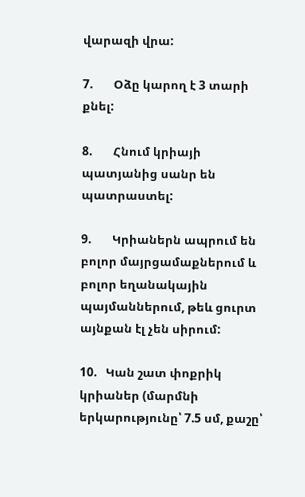վարազի վրա:

7.       Օձը կարող է 3 տարի քնել:

8.       Հնում կրիայի պատյանից սանր են պատրաստել:

9.       Կրիաներն ապրում են բոլոր մայրցամաքներում և բոլոր եղանակային պայմաններում, թեև ցուրտ այնքան էլ չեն սիրում:

10.   Կան շատ փոքրիկ կրիաներ (մարմնի երկարությունը՝ 7.5 սմ, քաշը՝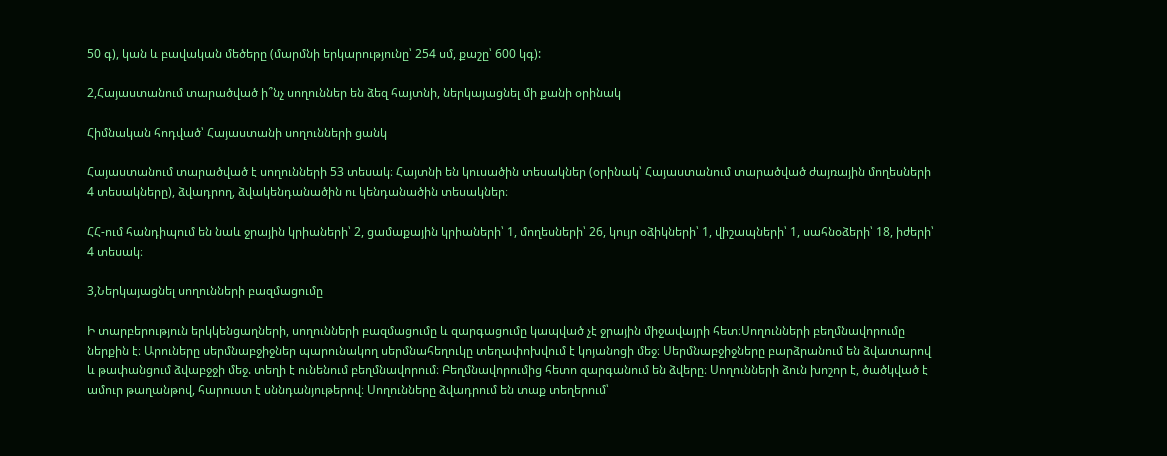50 գ), կան և բավական մեծերը (մարմնի երկարությունը՝ 254 սմ, քաշը՝ 600 կգ):

2,Հայաստանում տարածված ի՞նչ սողուններ են ձեզ հայտնի, ներկայացնել մի քանի օրինակ

Հիմնական հոդված՝ Հայաստանի սողունների ցանկ

Հայաստանում տարածված է սողունների 53 տեսակ։ Հայտնի են կուսածին տեսակներ (օրինակ՝ Հայաստանում տարածված ժայռային մողեսների 4 տեսակները), ձվադրող, ձվակենդանածին ու կենդանածին տեսակներ։

ՀՀ-ում հանդիպում են նաև ջրային կրիաների՝ 2, ցամաքային կրիաների՝ 1, մողեսների՝ 26, կույր օձիկների՝ 1, վիշապների՝ 1, սահնօձերի՝ 18, իժերի՝ 4 տեսակ։

3,Ներկայացնել սողունների բազմացումը

Ի տարբերություն երկկենցաղների, սողունների բազմացումը և զարգացումը կապված չէ ջրային միջավայրի հետ։Սողունների բեղմնավորումը ներքին է։ Արուները սերմնաբջիջներ պարունակող սերմնահեղուկը տեղափոխվում է կոյանոցի մեջ։ Սերմնաբջիջները բարձրանում են ձվատարով և թափանցում ձվաբջջի մեջ. տեղի է ունենում բեղմնավորում։ Բեղմնավորումից հետո զարգանում են ձվերը։ Սողունների ձուն խոշոր է, ծածկված է ամուր թաղանթով, հարուստ է սննդանյութերով։ Սողունները ձվադրում են տաք տեղերում՝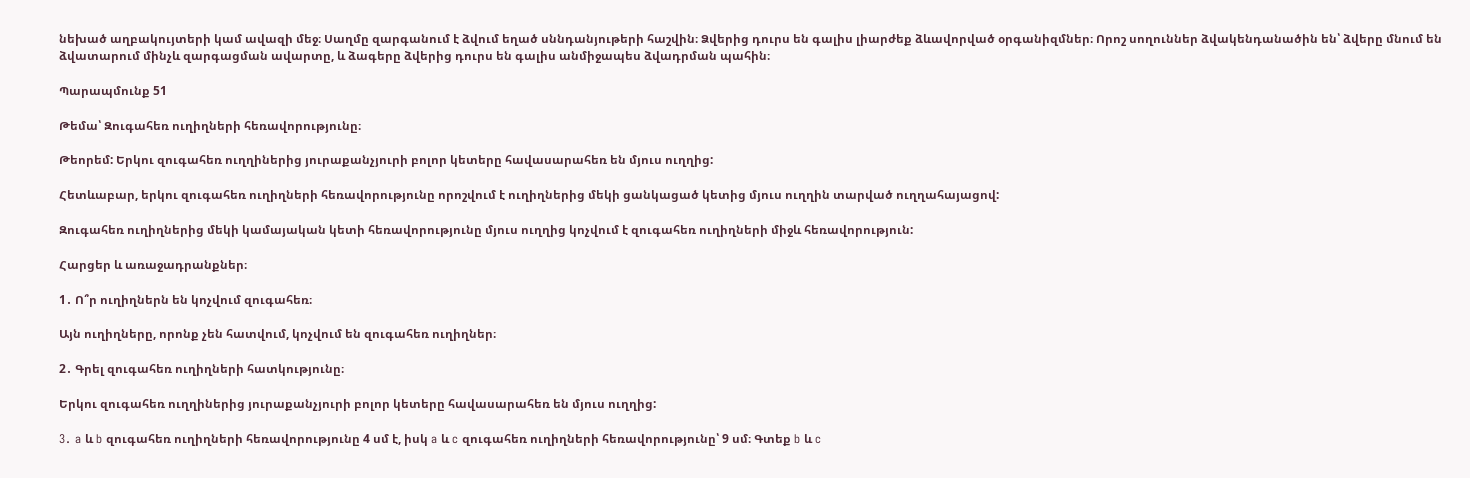նեխած աղբակույտերի կամ ավազի մեջ։ Սաղմը զարգանում է ձվում եղած սննդանյութերի հաշվին։ Ձվերից դուրս են գալիս լիարժեք ձևավորված օրգանիզմներ։ Որոշ սողուններ ձվակենդանածին են՝ ձվերը մնում են ձվատարում մինչև զարգացման ավարտը, և ձագերը ձվերից դուրս են գալիս անմիջապես ձվադրման պահին։

Պարապմունք 51

Թեմա՝ Զուգահեռ ուղիղների հեռավորությունը։

Թեորեմ: Երկու զուգահեռ ուղղիներից յուրաքանչյուրի բոլոր կետերը հավասարահեռ են մյուս ուղղից:

Հետևաբար, երկու զուգահեռ ուղիղների հեռավորությունը որոշվում է ուղիղներից մեկի ցանկացած կետից մյուս ուղղին տարված ուղղահայացով:

Զուգահեռ ուղիղներից մեկի կամայական կետի հեռավորությունը մյուս ուղղից կոչվում է զուգահեռ ուղիղների միջև հեռավորություն:

Հարցեր և առաջադրանքներ։

1․ Ո՞ր ուղիղներն են կոչվում զուգահեռ։

Այն ուղիղները, որոնք չեն հատվում, կոչվում են զուգահեռ ուղիղներ։

2․ Գրել զուգահեռ ուղիղների հատկությունը։

Երկու զուգահեռ ուղղիներից յուրաքանչյուրի բոլոր կետերը հավասարահեռ են մյուս ուղղից:

3․ a և b զուգահեռ ուղիղների հեռավորությունը 4 սմ է, իսկ a և c զուգահեռ ուղիղների հեռավորությունը՝ 9 սմ։ Գտեք b և c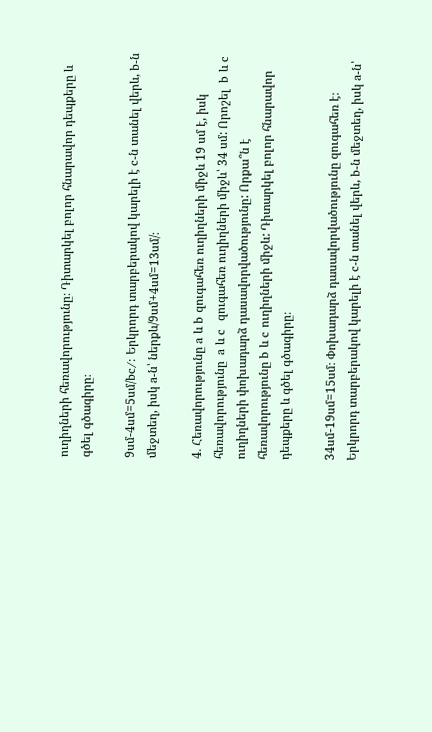ուղիղների հեռավորությունը։ Դիտարկել բոլոր հնարավոր դեպքերը և գծել գծագիրը։

9սմ-4սմ=5սմ/bc/: Երկրորդ տարբերակով կարելի է c-ն տանել վերև, b-ն մեջտեղ, իսկ a-ն՝ ներքև/9սմ+4սմ=13սմ/։

4․ Հեռավորությունը a և b զուգահեռ ուղիղների միջև 19 սմ է, իսկ հեռավորությունը  a և c  զուգահեռ ուղիղների միջև՝ 34 սմ: Որոշել  b և c ուղիղների փոխադարձ դասավորվածությունը: Որքա՞ն է հեռավորությունը b և c ուղիղների միջև: Դիտարկել բոլոր հնարավոր դեպքերը և գծել գծագիրը։

34սմ-19սմ=15սմ։ Փոխադարձ դասավորվածությունը զուգահեռ է։ Երկրորդ տարբերակով կարելի է c-ն տանել վերև, b-ն մեջտեղ, իսկ a-ն՝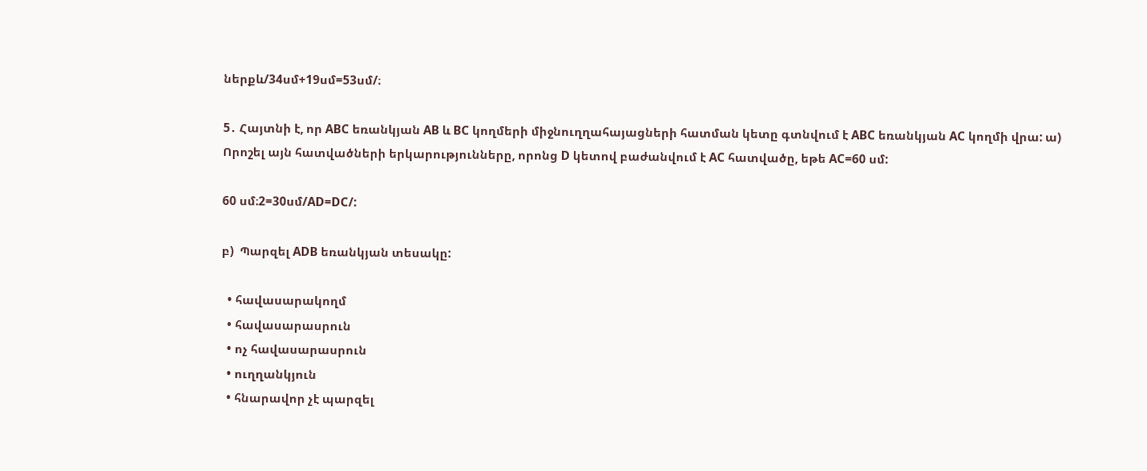ներքև/34սմ+19սմ=53սմ/։

5․ Հայտնի է, որ ABC եռանկյան AB և BC կողմերի միջնուղղահայացների հատման կետը գտնվում է ABC եռանկյան AC կողմի վրա: ա) Որոշել այն հատվածների երկարությունները, որոնց D կետով բաժանվում է AC հատվածը, եթե AC=60 սմ:

60 սմ։2=30սմ/AD=DC/:

բ)  Պարզել ADB եռանկյան տեսակը:

  • հավասարակողմ
  • հավասարասրուն
  • ոչ հավասարասրուն
  • ուղղանկյուն
  • հնարավոր չէ պարզել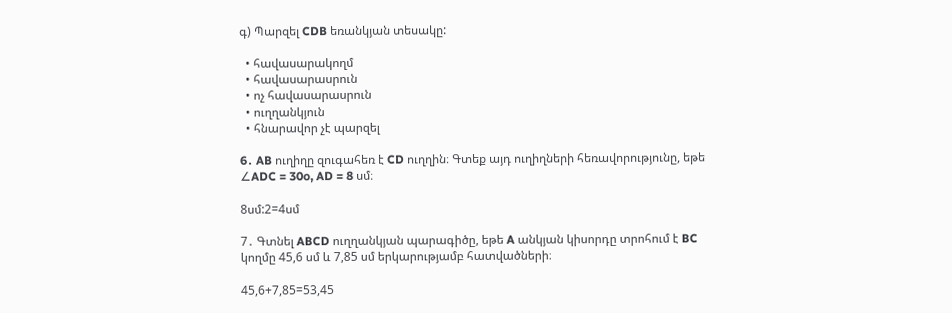գ) Պարզել CDB եռանկյան տեսակը:

  • հավասարակողմ
  • հավասարասրուն
  • ոչ հավասարասրուն
  • ուղղանկյուն
  • հնարավոր չէ պարզել

6․ AB ուղիղը զուգահեռ է CD ուղղին։ Գտեք այդ ուղիղների հեռավորությունը, եթե ∠ADC = 30o, AD = 8 սմ։

8սմ:2=4սմ

7․ Գտնել ABCD ուղղանկյան պարագիծը, եթե A անկյան կիսորդը տրոհում է BC կողմը 45,6 սմ և 7,85 սմ երկարությամբ հատվածների։

45,6+7,85=53,45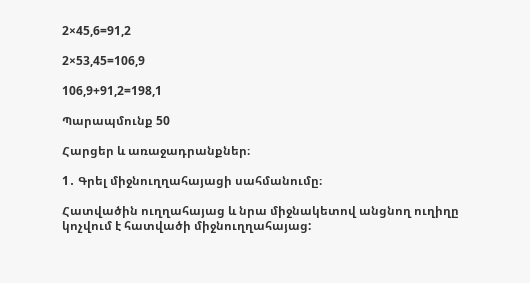2×45,6=91,2

2×53,45=106,9

106,9+91,2=198,1

Պարապմունք 50

Հարցեր և առաջադրանքներ։

1․ Գրել միջնուղղահայացի սահմանումը։

Հատվածին ուղղահայաց և նրա միջնակետով անցնող ուղիղը կոչվում է հատվածի միջնուղղահայաց: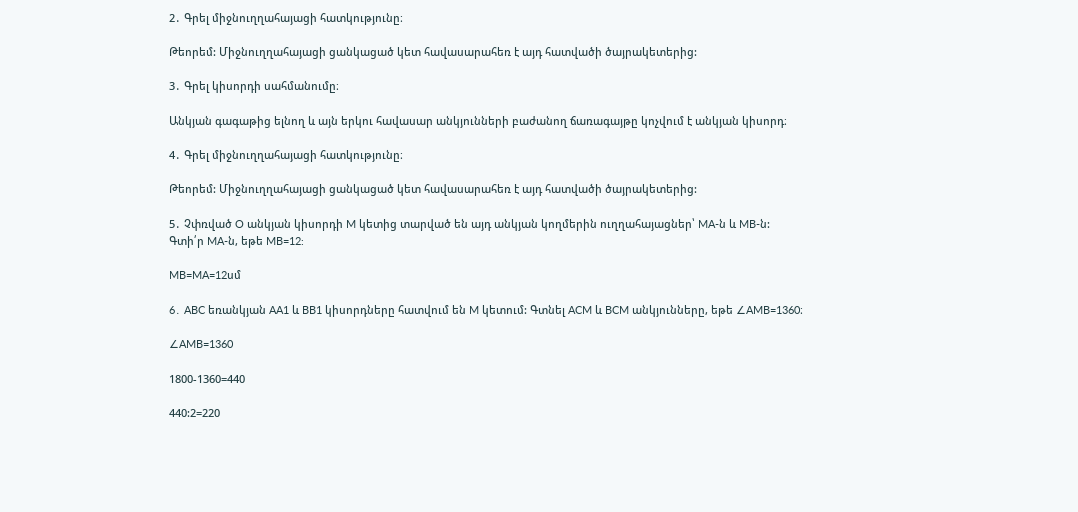2․ Գրել միջնուղղահայացի հատկությունը։

Թեորեմ: Միջնուղղահայացի ցանկացած կետ հավասարահեռ է այդ հատվածի ծայրակետերից:

3․ Գրել կիսորդի սահմանումը։

Անկյան գագաթից ելնող և այն երկու հավասար անկյունների բաժանող ճառագայթը կոչվում է անկյան կիսորդ։

4․ Գրել միջնուղղահայացի հատկությունը։

Թեորեմ: Միջնուղղահայացի ցանկացած կետ հավասարահեռ է այդ հատվածի ծայրակետերից:

5․ Չփռված O անկյան կիսորդի M կետից տարված են այդ անկյան կողմերին ուղղահայացներ՝ MA-ն և MB-ն: Գտի՛ր MA-ն, եթե MB=12:

MB=MA=12սմ

6․ ABC եռանկյան AA1 և BB1 կիսորդները հատվում են M կետում: Գտնել ACM և BCM անկյունները, եթե ∠AMB=1360։

∠AMB=1360

1800-1360=440

440:2=220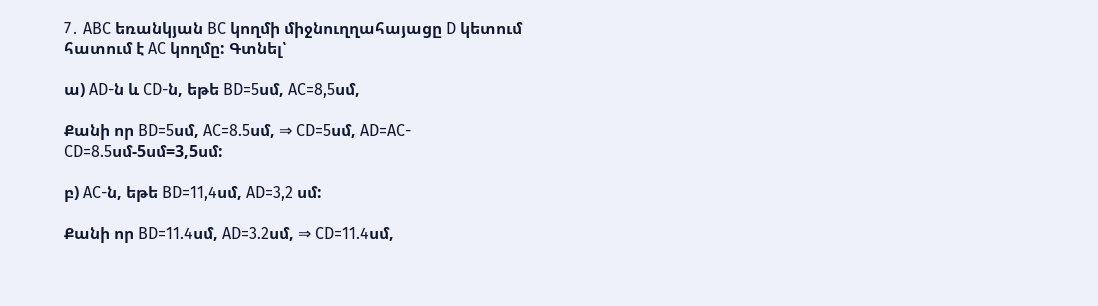7․ ABC եռանկյան BC կողմի միջնուղղահայացը D կետում հատում է AC կողմը: Գտնել՝

ա) AD-ն և CD-ն, եթե BD=5սմ, AC=8,5սմ,

Քանի որ BD=5սմ, AC=8.5սմ, ⇒ CD=5սմ, AD=AC-CD=8.5սմ-5սմ=3,5սմ:

բ) AC-ն, եթե BD=11,4սմ, AD=3,2 սմ:

Քանի որ BD=11.4սմ, AD=3.2սմ, ⇒ CD=11.4սմ,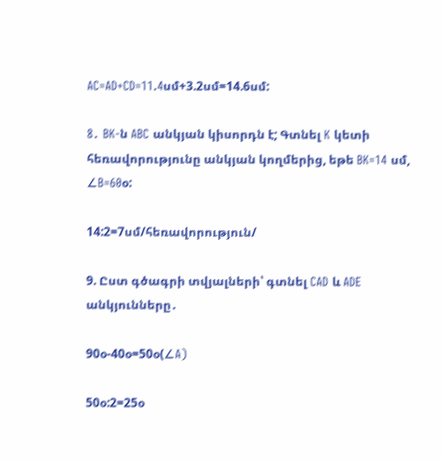AC=AD+CD=11.4սմ+3.2սմ=14.6սմ:

8․ BK-ն ABC անկյան կիսորդն է; Գտնել K կետի հեռավորությունը անկյան կողմերից, եթե BK=14 սմ, ∠B=60օ:

14:2=7սմ/հեռավորություն/

9. Ըստ գծագրի տվյալների՝ գտնել CAD և ADE անկյունները․

90օ-40օ=50օ(∠A)

50օ:2=25օ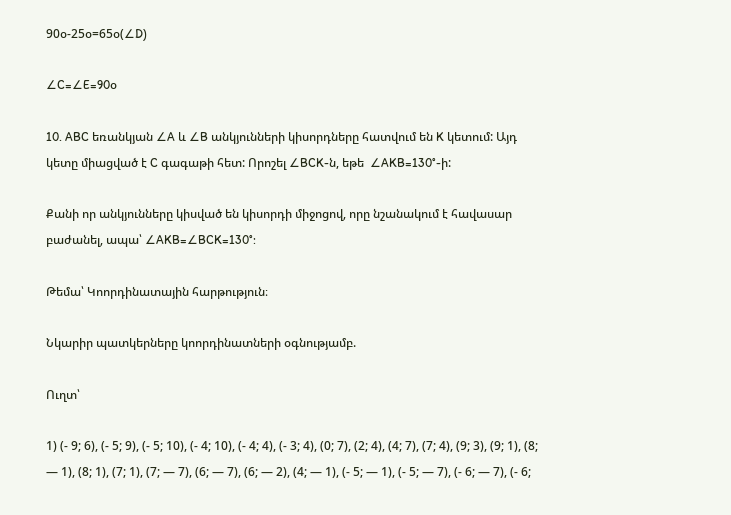90օ-25օ=65օ(∠D)

∠C=∠E=90օ

10. ABC եռանկյան ∠A և ∠B անկյունների կիսորդները հատվում են K կետում: Այդ կետը միացված է C գագաթի հետ: Որոշել ∠BCK-ն, եթե  ∠AKB=130°-ի:

Քանի որ անկյունները կիսված են կիսորդի միջոցով, որը նշանակում է հավասար բաժանել, ապա՝ ∠AKB=∠BCK=130°:

Թեմա՝ Կոորդինատային հարթություն։

Նկարիր պատկերները կոորդինատների օգնությամբ.

Ուղտ՝

1) (- 9; 6), (- 5; 9), (- 5; 10), (- 4; 10), (- 4; 4), (- 3; 4), (0; 7), (2; 4), (4; 7), (7; 4), (9; 3), (9; 1), (8; — 1), (8; 1), (7; 1), (7; — 7), (6; — 7), (6; — 2), (4; — 1), (- 5; — 1), (- 5; — 7), (- 6; — 7), (- 6;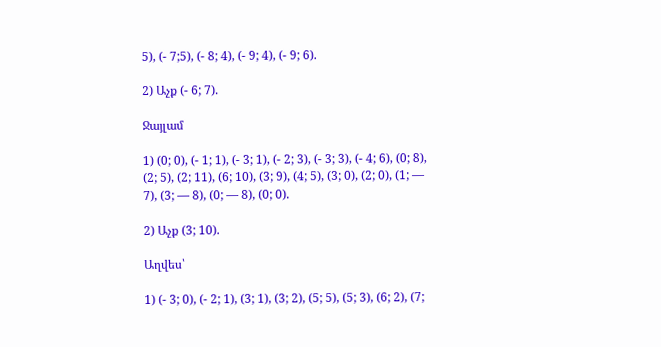5), (- 7;5), (- 8; 4), (- 9; 4), (- 9; 6).

2) Աչք (- 6; 7).

Ջայլամ

1) (0; 0), (- 1; 1), (- 3; 1), (- 2; 3), (- 3; 3), (- 4; 6), (0; 8), (2; 5), (2; 11), (6; 10), (3; 9), (4; 5), (3; 0), (2; 0), (1; — 7), (3; — 8), (0; — 8), (0; 0).

2) Աչք (3; 10).

Աղվես՝

1) (- 3; 0), (- 2; 1), (3; 1), (3; 2), (5; 5), (5; 3), (6; 2), (7;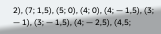2), (7; 1,5), (5; 0), (4; 0), (4; — 1,5), (3; — 1), (3; — 1,5), (4; — 2,5), (4,5;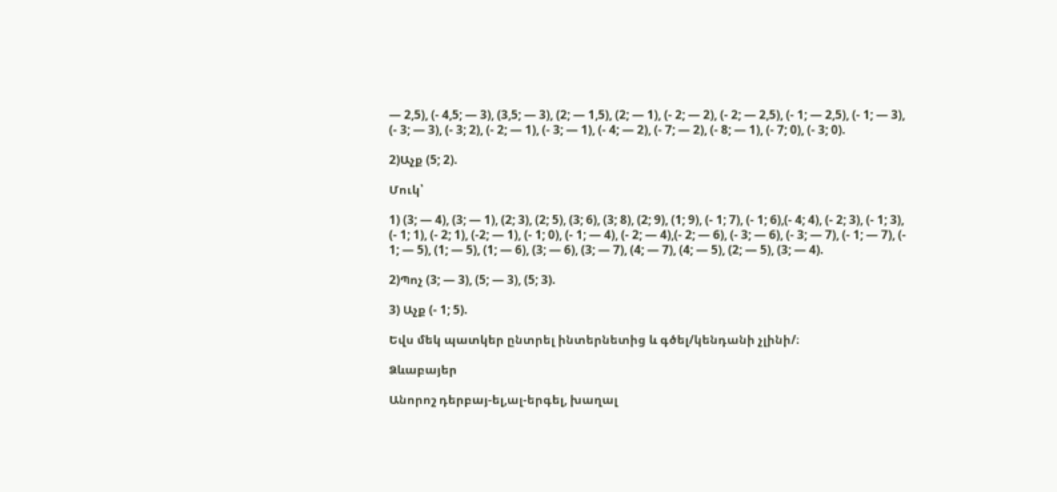— 2,5), (- 4,5; — 3), (3,5; — 3), (2; — 1,5), (2; — 1), (- 2; — 2), (- 2; — 2,5), (- 1; — 2,5), (- 1; — 3), (- 3; — 3), (- 3; 2), (- 2; — 1), (- 3; — 1), (- 4; — 2), (- 7; — 2), (- 8; — 1), (- 7; 0), (- 3; 0).

2)Աչք (5; 2).

Մուկ՝

1) (3; — 4), (3; — 1), (2; 3), (2; 5), (3; 6), (3; 8), (2; 9), (1; 9), (- 1; 7), (- 1; 6),(- 4; 4), (- 2; 3), (- 1; 3), (- 1; 1), (- 2; 1), (-2; — 1), (- 1; 0), (- 1; — 4), (- 2; — 4),(- 2; — 6), (- 3; — 6), (- 3; — 7), (- 1; — 7), (- 1; — 5), (1; — 5), (1; — 6), (3; — 6), (3; — 7), (4; — 7), (4; — 5), (2; — 5), (3; — 4).

2)Պոչ (3; — 3), (5; — 3), (5; 3).

3) Աչք (- 1; 5).

Եվս մեկ պատկեր ընտրել ինտերնետից և գծել/կենդանի չլինի/։

Ձևաբայեր

Անորոշ դերբայ-ել,ալ-երգել, խաղալ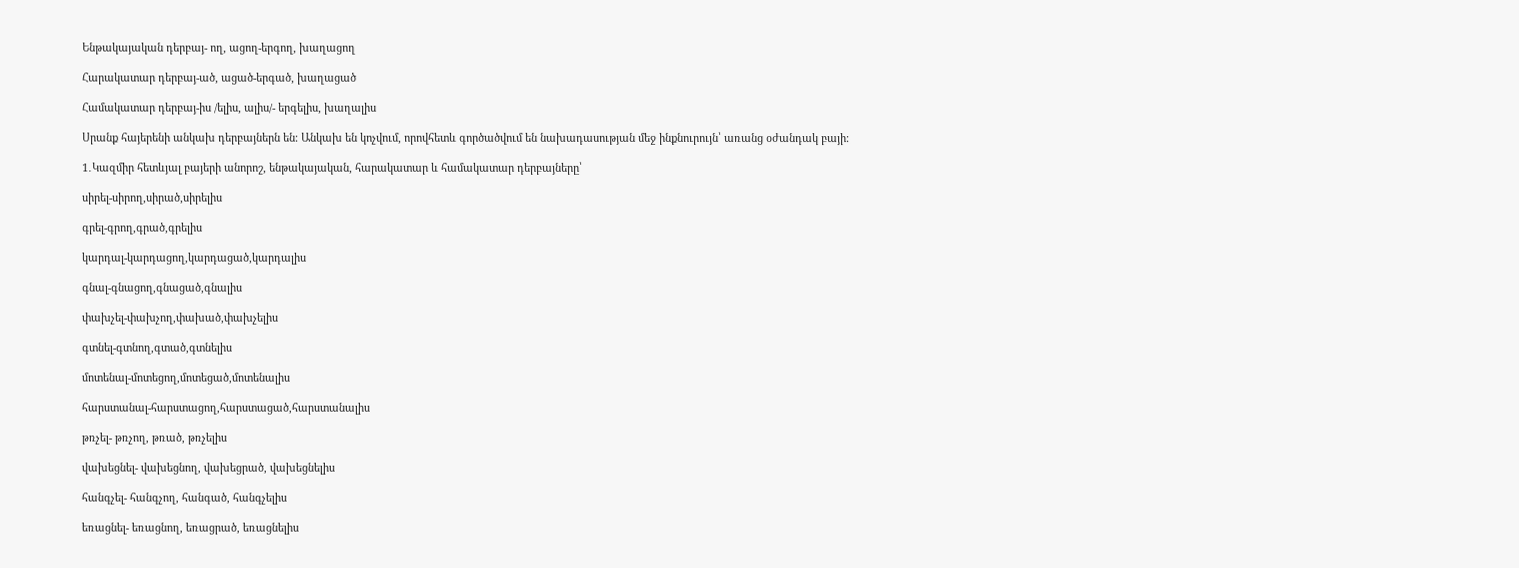Ենթակայական դերբայ- ող, ացող-երգող, խաղացող

Հարակատար դերբայ-ած, ացած-երգած, խաղացած

Համակատար դերբայ-իս /ելիս, ալիս/- երգելիս, խաղալիս

Սրանք հայերենի անկախ դերբայներն են։ Անկախ են կոչվում, որովհետև գործածվում են նախադասության մեջ ինքնուրույն՝ առանց օժանդակ բայի։

1․Կազմիր հետևյալ բայերի անորոշ, ենթակայական, հարակատար և համակատար դերբայները՝

սիրել-սիրող,սիրած,սիրելիս

գրել-գրող,գրած,գրելիս

կարդալ-կարդացող,կարդացած,կարդալիս

գնալ-գնացող,գնացած,գնալիս

փախչել-փախչող,փախած,փախչելիս

գտնել-գտնող,գտած,գտնելիս

մոտենալ-մոտեցող,մոտեցած,մոտենալիս

հարստանալ-հարստացող,հարստացած,հարստանալիս

թռչել- թռչող, թռած, թռչելիս

վախեցնել- վախեցնող, վախեցրած, վախեցնելիս

հանգչել- հանգչող, հանգած, հանգչելիս

եռացնել- եռացնող, եռացրած, եռացնելիս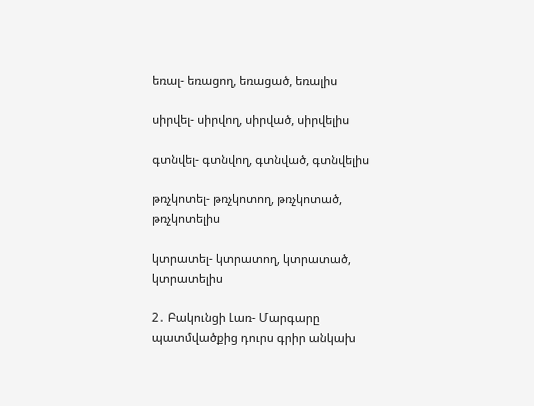եռալ- եռացող, եռացած, եռալիս

սիրվել- սիրվող, սիրված, սիրվելիս

գտնվել- գտնվող, գտնված, գտնվելիս

թռչկոտել- թռչկոտող, թռչկոտած, թռչկոտելիս

կտրատել- կտրատող, կտրատած, կտրատելիս

2․ Բակունցի Լառ- Մարգարը պատմվածքից դուրս գրիր անկախ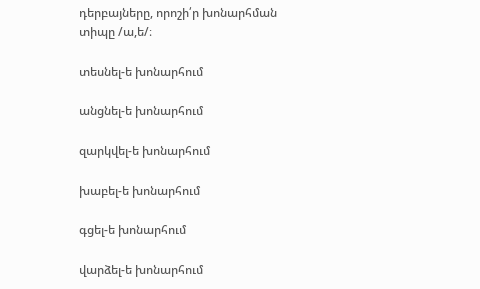դերբայները, որոշի՛ր խոնարհման տիպը /ա,ե/։

տեսնել-ե խոնարհում

անցնել-ե խոնարհում

զարկվել-ե խոնարհում

խաբել-ե խոնարհում

գցել-ե խոնարհում

վարձել-ե խոնարհում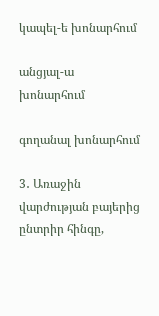կապել-ե խոնարհում

անցյալ-ա խոնարհում

գողանալ խոնարհում

3․ Առաջին վարժության բայերից ընտրիր հինգը,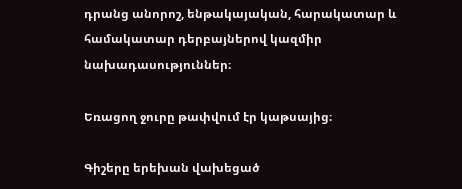դրանց անորոշ, ենթակայական, հարակատար և համակատար դերբայներով կազմիր նախադասություններ։

Եռացող ջուրը թափվում էր կաթսայից։

Գիշերը երեխան վախեցած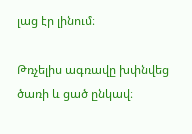լաց էր լինում։

Թռչելիս ագռավը խփնվեց ծառի և ցած ընկավ։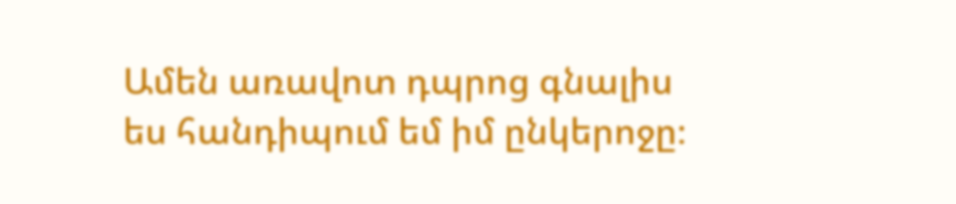Ամեն առավոտ դպրոց գնալիս ես հանդիպում եմ իմ ընկերոջը։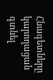Հնագետները կարողացան գտնել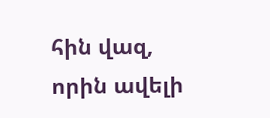հին վազ, որին ավելի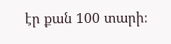էր քան 100 տարի։